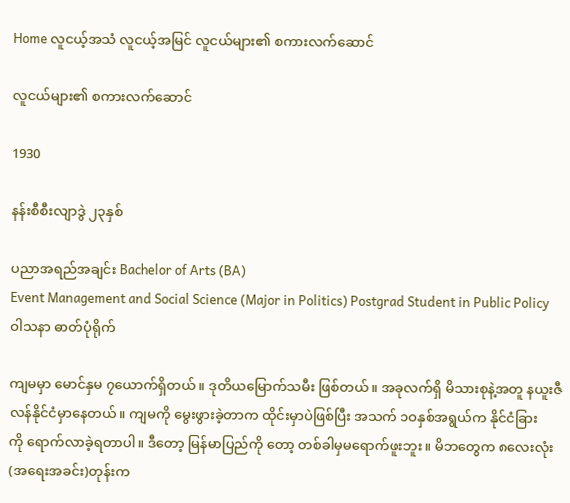Home လူငယ့်အသံ လူငယ့်အမြင် လူငယ်များ၏ စကားလက်‌ဆောင်

လူငယ်များ၏ စကားလက်‌ဆောင်

1930

နန်းစီစီးလျာဒွဲ ၂၃နှစ်

ပညာအရည်အချင်း Bachelor of Arts (BA)
Event Management and Social Science (Major in Politics) Postgrad Student in Public Policy
ဝါသနာ ဓာတ်ပုံရိုက်

ကျမမှာ ‌မောင်နှမ ၇‌ယောက်ရှိတယ်။ ဒုတိယ‌မြောက်သမီး ဖြစ်တယ်။ အခုလက်ရှိ မိသားစုနဲ့အတူ နယူးဇီလန်နိုင်ငံမှာ‌နေတယ်။ ကျမကို ‌မွေးဖွားခဲ့တာက ထိုင်းမှာပဲဖြစ်ပြီး အသက် ၁ဝနှစ်အရွယ်က နိုင်ငံခြားကို ‌ရောက်လာခဲ့ရတာပါ။ ဒီ‌တော့ မြန်မာပြည်ကို ‌တော့ တစ်ခါမှမ‌ရောက်ဖူးဘူး။ မိဘ‌တွေက ၈‌လေးလုံး(အ‌ရေးအခင်း)တုန်းက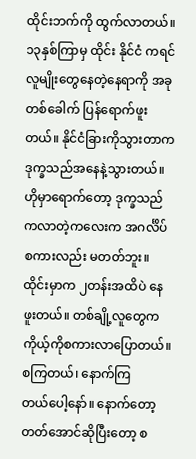ထိုင်းဘက်ကို ထွက်လာတယ်။ ၁၃နှစ်ကြာမှ ထိုင်း နိုင်ငံ ကရင်လူမျိုး‌တွေ‌နေတဲ့‌နေရာကို အခုတစ်‌ခေါက် ပြန်‌ရောက်ဖူးတယ်။ နိုင်ငံခြားကိုသွားတာက ဒုက္ခသည်အ‌နေနဲ့သွားတယ်။ ဟိုမှာ‌ရောက်‌တော့ ဒုက္ခသည်ကလာတဲ့က‌လေးက အဂင်္လိပ်စကားလည်း မတတ်ဘူး။ ထိုင်းမှာက ၂တန်းအထိပဲ ‌နေဖူးတယ်။ တစ်ချို့လူ‌တွေက ကိုယ့်ကိုစကားလာ‌ပြောတယ်။ စကြတယ်၊ ‌နောက်ကြတယ်‌ပေါ့‌နော်။ ‌နောက်‌တော့ တတ်‌အောင်ဆိုပြီး‌တော့ စ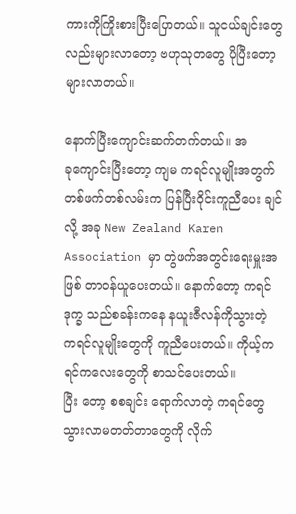ကားကိုကြိုးစားပြီး‌ပြောတယ်။ သူငယ်ချင်း‌တွေလည်းများလာ‌တော့ ဗဟုသုတ‌တွေ ပိုပြီး‌တော့ များလာတယ်။

နောက်ပြီး‌ကျောင်းဆက်တက်တယ်။ အခု‌ကျောင်းပြီး‌တော့ ကျမ ကရင်လူမျိုးအတွက် တစ်ဖက်တစ်လမ်းက ပြန်ပြီးဝိုင်းကူညီ‌ပေး ချင်လို့ အခု New Zealand Karen Association မှာ တွဲဖက်အတွင်း‌ရေးမှူးအဖြစ် တာဝန်ယူ‌ပေးတယ်။ ‌နောက်‌တော့ ကရင်ဒုက္ခ သည်စခန်းက‌နေ နယူးဇီလန်ကိုသွားတဲ့ ကရင်လူမျိုး‌တွေကို ကူညီ‌ပေးတယ်။ ကိုယ့်ကရင်က‌လေး‌တွေကို စာသင်‌ပေးတယ်။ ပြီး ‌တော့ စစချင်း ‌ရောက်လာတဲ့ ကရင်‌တွေ သွားလာမတတ်တာ‌တွေကို လိုက်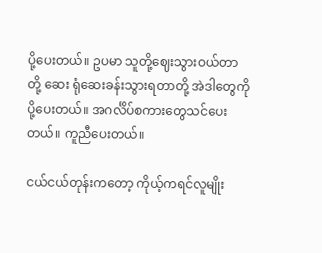ပို့‌ပေးတယ်။ ဥပမာ သူတို့‌ဈေးသွားဝယ်တာတို့ ‌ဆေး ရုံ‌ဆေးခန်းသွားရတာတို့ အဲဒါ‌တွေကိုပို့‌ပေးတယ်။ အဂင်္လိပ်စကား‌တွေသင်‌ပေးတယ်။ ကူညီ‌ပေးတယ်။

ငယ်ငယ်တုန်းက‌တော့ ကိုယ့်ကရင်လူမျိုး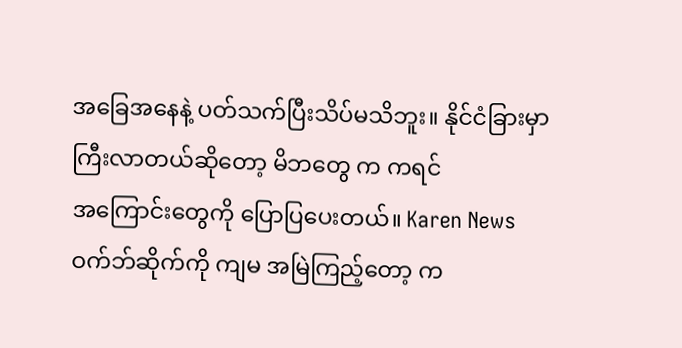အ‌ခြေအ‌နေနဲ့ ပတ်သက်ပြီးသိပ်မသိဘူး။ နိုင်ငံခြားမှာ ကြီးလာတယ်ဆို‌တော့ မိဘ‌တွေ က ကရင်အ‌ကြောင်း‌တွေကို ‌ပြောပြ‌ပေးတယ်။ Karen News ဝက်ဘ်ဆိုက်ကို ကျမ အမြဲကြည့်‌တော့ က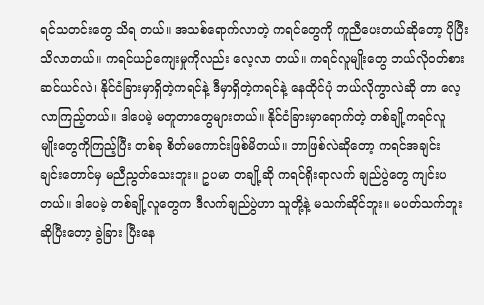ရင်သတင်း‌တွေ သိရ တယ်။ အသစ်‌ရောက်လာတဲ့ ကရင်‌တွေကို ကူညီ‌ပေးတယ်ဆို‌တော့ ပိုပြီးသိလာတယ်။ ကရင်ယဉ်‌ကျေးမှုကိုလည်း ‌လေ့လာ တယ်။ ကရင်လူမျိုး‌တွေ ဘယ်လိုဝတ်စား ဆင်ယင်လဲ၊ နိုင်ငံခြားမှာရှိတဲ့ကရင်နဲ့ ဒီမှာရှိတဲ့ကရင်နဲ့ ‌နေထိုင်ပုံ ဘယ်လိုကွာလဲဆို တာ ‌လေ့လာကြည့်တယ်။ ဒါ‌ပေမဲ့ မတူတာ‌တွေများတယ်။ နိုင်ငံခြားမှာ‌ရောက်တဲ့ တစ်ချို့ကရင်လူမျိုး‌တွေကိုကြည့်ပြီး တစ်ခု စိတ်မ‌ကောင်းဖြစ်မိတယ်။ ဘာဖြစ်လဲဆို‌တော့ ကရင်အချင်းချင်း‌တောင်မှ မညီညွတ်‌သေးဘူး။ ဥပမာ တချို့ဆို ကရင်ရိုးရာလက် ချည်ပွဲ‌တွေ ကျင်းပတယ်။ ဒါ‌ပေမဲ့ တစ်ချို့လူ‌တွေက ဒီလက်ချည်ပွဲဟာ သူတို့နဲ့ မသက်ဆိုင်ဘူး။ မပတ်သက်ဘူးဆိုပြီး‌တော့ ခွဲခြား ပြီး‌နေ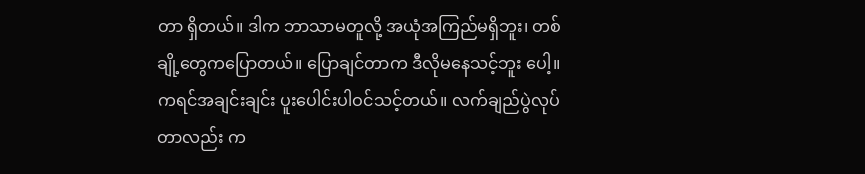တာ ရှိတယ်။ ဒါက ဘာသာမတူလို့ အယုံအကြည်မရှိဘူး၊ တစ်ချို့‌တွေက‌ပြောတယ်။ ‌ပြောချင်တာက ဒီလိုမ‌နေသင့်ဘူး ‌ပေါ့။ ကရင်အချင်းချင်း ပူး‌ပေါင်းပါဝင်သင့်တယ်။ လက်ချည်ပွဲလုပ်တာလည်း က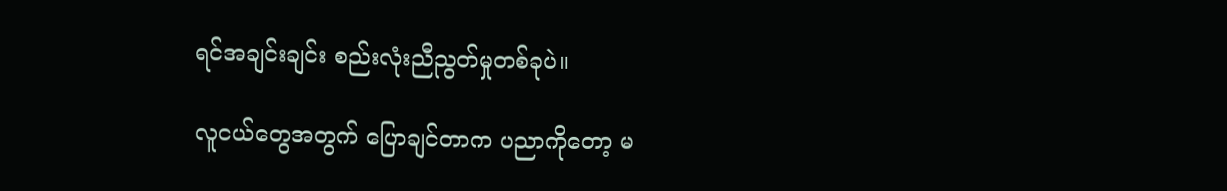ရင်အချင်းချင်း စည်းလုံးညီညွတ်မှုတစ်ခုပဲ။

လူငယ်‌တွေအတွက် ‌ပြောချင်တာက ပညာကို‌တော့ မ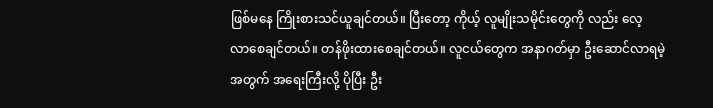ဖြစ်မ‌နေ ကြိုးစားသင်ယူချင်တယ်။ ပြီး‌တော့ ကိုယ့် လူမျိုးသမိုင်း‌တွေကို လည်း ‌လေ့လာ‌စေချင်တယ်။ တန်ဖိုးထား‌စေချင်တယ်။ လူငယ်‌တွေက အနာဂတ်မှာ ဦး‌ဆောင်လာရမဲ့အတွက် အ‌ရေးကြီးလို့ ပိုပြီး ဦး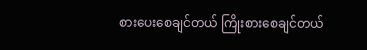စား‌ပေး‌စေချင်တယ် ကြိုးစား‌စေချင်တယ်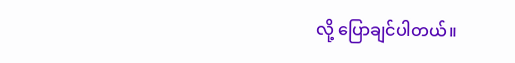လို့ ‌ပြောချင်ပါတယ်။